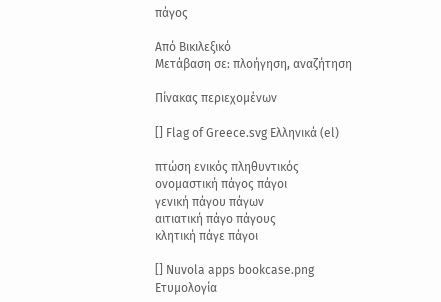πάγος

Από Βικιλεξικό
Μετάβαση σε: πλοήγηση, αναζήτηση

Πίνακας περιεχομένων

[] Flag of Greece.svg Ελληνικά (el)

πτώση ενικός πληθυντικός
ονομαστική πάγος πάγοι
γενική πάγου πάγων
αιτιατική πάγο πάγους
κλητική πάγε πάγοι

[] Nuvola apps bookcase.png Ετυμολογία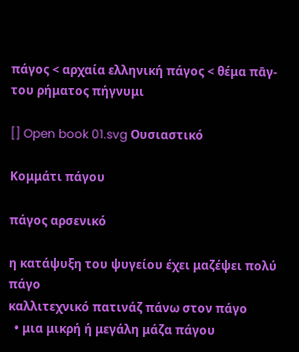πάγος < αρχαία ελληνική πάγος < θέμα πᾱγ- του ρήματος πήγνυμι

[] Open book 01.svg Ουσιαστικό

Kομμάτι πάγου

πάγος αρσενικό

η κατάψυξη του ψυγείου έχει μαζέψει πολύ πάγο
καλλιτεχνικό πατινάζ πάνω στον πάγο
  • μια μικρή ή μεγάλη μάζα πάγου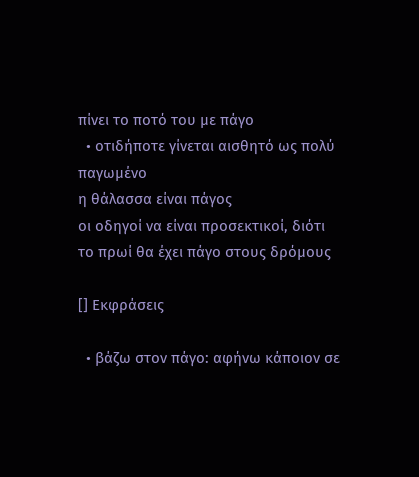πίνει το ποτό του με πάγο
  • οτιδήποτε γίνεται αισθητό ως πολύ παγωμένο
η θάλασσα είναι πάγος
οι οδηγοί να είναι προσεκτικοί, διότι το πρωί θα έχει πάγο στους δρόμους

[] Εκφράσεις

  • βάζω στον πάγο: αφήνω κάποιον σε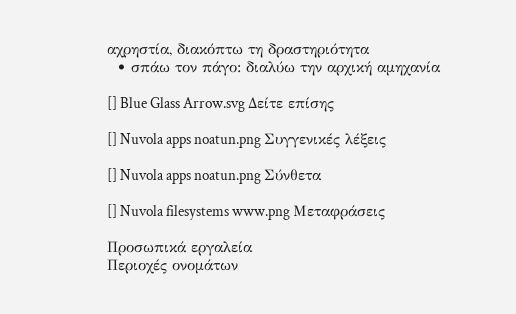αχρηστία, διακόπτω τη δραστηριότητα
  • σπάω τον πάγο: διαλύω την αρχική αμηχανία

[] Blue Glass Arrow.svg Δείτε επίσης

[] Nuvola apps noatun.png Συγγενικές λέξεις

[] Nuvola apps noatun.png Σύνθετα

[] Nuvola filesystems www.png Μεταφράσεις

Προσωπικά εργαλεία
Περιοχές ονομάτων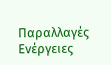Παραλλαγές
Ενέργειες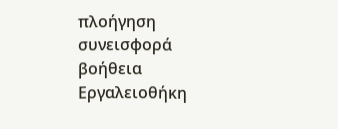πλοήγηση
συνεισφορά
βοήθεια
Εργαλειοθήκη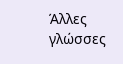Άλλες γλώσσες